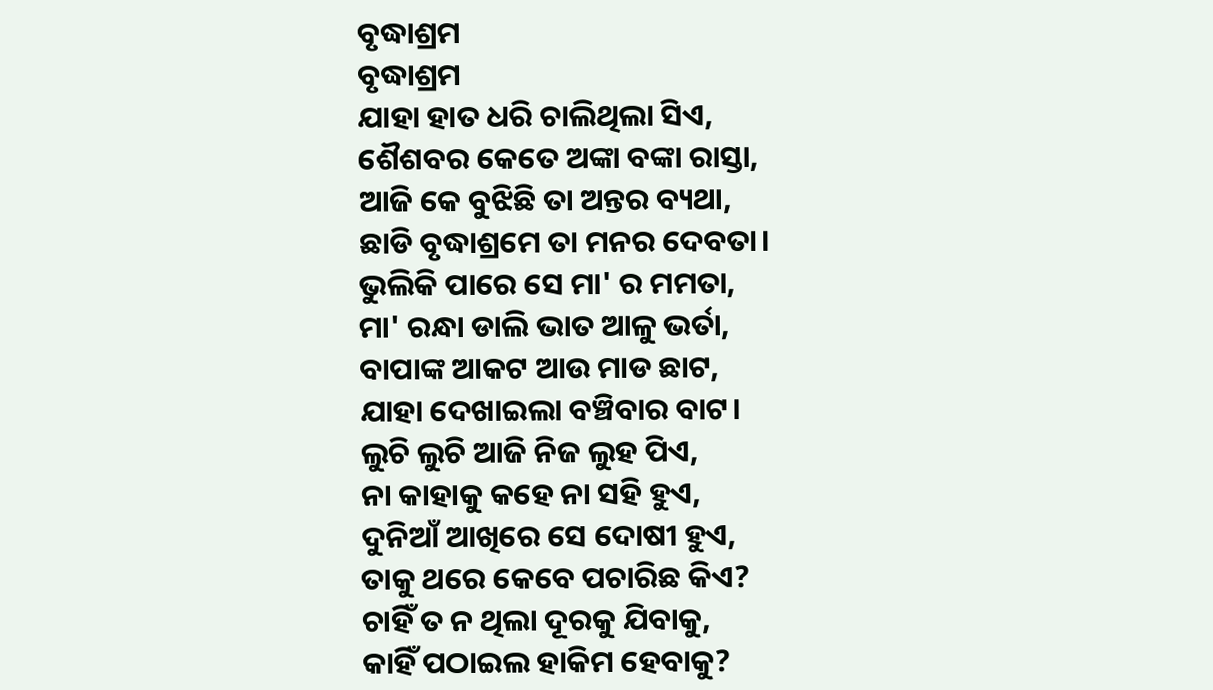ବୃଦ୍ଧାଶ୍ରମ
ବୃଦ୍ଧାଶ୍ରମ
ଯାହା ହାତ ଧରି ଚାଲିଥିଲା ସିଏ,
ଶୈଶବର କେତେ ଅଙ୍କା ବଙ୍କା ରାସ୍ତା,
ଆଜି କେ ବୁଝିଛି ତା ଅନ୍ତର ବ୍ୟଥା,
ଛାଡି ବୃଦ୍ଧାଶ୍ରମେ ତା ମନର ଦେବତା।
ଭୁଲିକି ପାରେ ସେ ମା' ର ମମତା,
ମା' ରନ୍ଧା ଡାଲି ଭାତ ଆଳୁ ଭର୍ତା,
ବାପାଙ୍କ ଆକଟ ଆଉ ମାଡ ଛାଟ,
ଯାହା ଦେଖାଇଲା ବଞ୍ଚିବାର ବାଟ।
ଲୁଚି ଲୁଚି ଆଜି ନିଜ ଲୁହ ପିଏ,
ନା କାହାକୁ କହେ ନା ସହି ହୁଏ,
ଦୁନିଆଁ ଆଖିରେ ସେ ଦୋଷୀ ହୁଏ,
ତାକୁ ଥରେ କେବେ ପଚାରିଛ କିଏ?
ଚାହିଁ ତ ନ ଥିଲା ଦୂରକୁ ଯିବାକୁ,
କାହିଁ ପଠାଇଲ ହାକିମ ହେବାକୁ?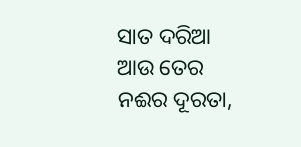ସାତ ଦରିଆ ଆଉ ତେର ନଈର ଦୂରତା,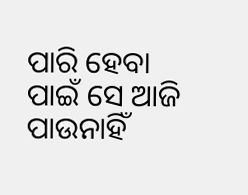ପାରି ହେବା ପାଇଁ ସେ ଆଜି ପାଉନାହିଁ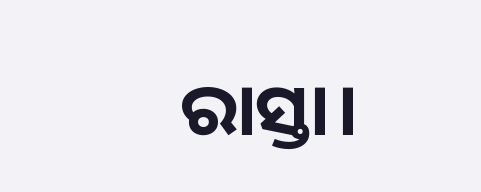ରାସ୍ତା।